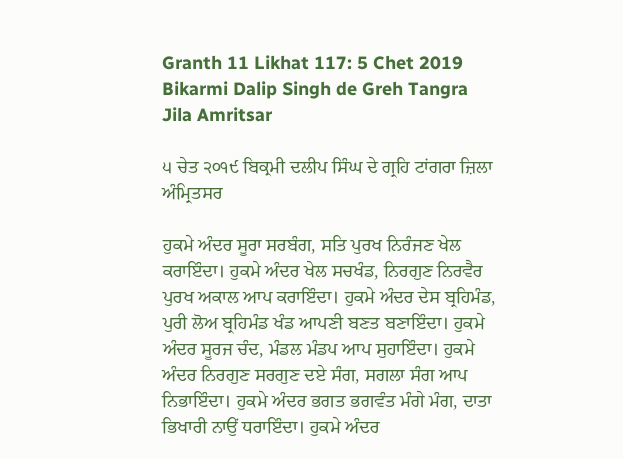Granth 11 Likhat 117: 5 Chet 2019 Bikarmi Dalip Singh de Greh Tangra Jila Amritsar

੫ ਚੇਤ ੨੦੧੯ ਬਿਕ੍ਰਮੀ ਦਲੀਪ ਸਿੰਘ ਦੇ ਗ੍ਰਹਿ ਟਾਂਗਰਾ ਜ਼ਿਲਾ ਅੰਮ੍ਰਿਤਸਰ

ਹੁਕਮੇ ਅੰਦਰ ਸੂਰਾ ਸਰਬੰਗ, ਸਤਿ ਪੁਰਖ ਨਿਰੰਜਣ ਖੇਲ ਕਰਾਇੰਦਾ। ਹੁਕਮੇ ਅੰਦਰ ਖੇਲ ਸਚਖੰਡ, ਨਿਰਗੁਣ ਨਿਰਵੈਰ ਪੁਰਖ ਅਕਾਲ ਆਪ ਕਰਾਇੰਦਾ। ਹੁਕਮੇ ਅੰਦਰ ਦੇਸ ਬ੍ਰਹਿਮੰਡ, ਪੁਰੀ ਲੋਅ ਬ੍ਰਹਿਮੰਡ ਖੰਡ ਆਪਣੀ ਬਣਤ ਬਣਾਇੰਦਾ। ਹੁਕਮੇ ਅੰਦਰ ਸੂਰਜ ਚੰਦ, ਮੰਡਲ ਮੰਡਪ ਆਪ ਸੁਹਾਇੰਦਾ। ਹੁਕਮੇ ਅੰਦਰ ਨਿਰਗੁਣ ਸਰਗੁਣ ਦਏ ਸੰਗ, ਸਗਲਾ ਸੰਗ ਆਪ ਨਿਭਾਇੰਦਾ। ਹੁਕਮੇ ਅੰਦਰ ਭਗਤ ਭਗਵੰਤ ਮੰਗੇ ਮੰਗ, ਦਾਤਾ ਭਿਖਾਰੀ ਨਾਉਂ ਧਰਾਇੰਦਾ। ਹੁਕਮੇ ਅੰਦਰ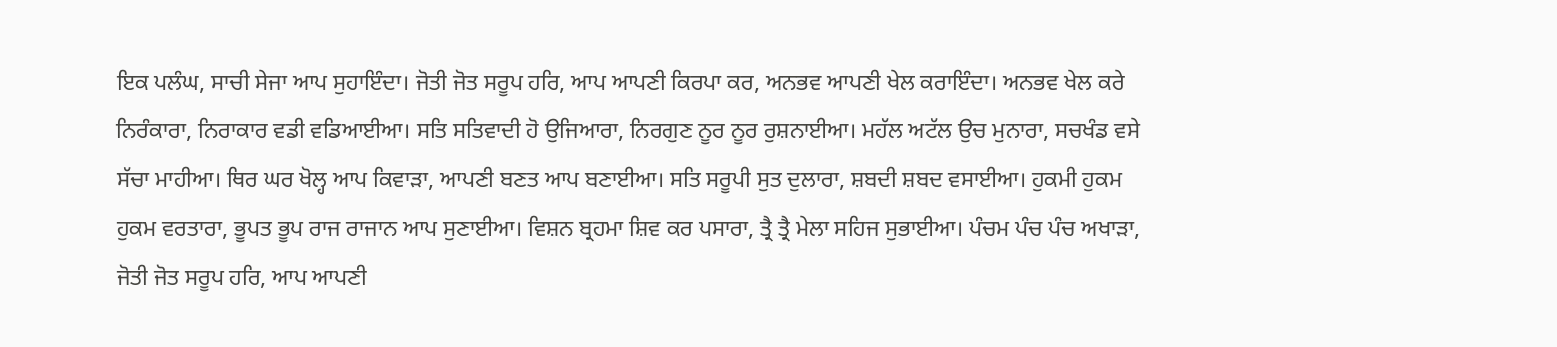ਇਕ ਪਲੰਘ, ਸਾਚੀ ਸੇਜਾ ਆਪ ਸੁਹਾਇੰਦਾ। ਜੋਤੀ ਜੋਤ ਸਰੂਪ ਹਰਿ, ਆਪ ਆਪਣੀ ਕਿਰਪਾ ਕਰ, ਅਨਭਵ ਆਪਣੀ ਖੇਲ ਕਰਾਇੰਦਾ। ਅਨਭਵ ਖੇਲ ਕਰੇ ਨਿਰੰਕਾਰਾ, ਨਿਰਾਕਾਰ ਵਡੀ ਵਡਿਆਈਆ। ਸਤਿ ਸਤਿਵਾਦੀ ਹੋ ਉਜਿਆਰਾ, ਨਿਰਗੁਣ ਨੂਰ ਨੂਰ ਰੁਸ਼ਨਾਈਆ। ਮਹੱਲ ਅਟੱਲ ਉਚ ਮੁਨਾਰਾ, ਸਚਖੰਡ ਵਸੇ ਸੱਚਾ ਮਾਹੀਆ। ਥਿਰ ਘਰ ਖੋਲ੍ਹ ਆਪ ਕਿਵਾੜਾ, ਆਪਣੀ ਬਣਤ ਆਪ ਬਣਾਈਆ। ਸਤਿ ਸਰੂਪੀ ਸੁਤ ਦੁਲਾਰਾ, ਸ਼ਬਦੀ ਸ਼ਬਦ ਵਸਾਈਆ। ਹੁਕਮੀ ਹੁਕਮ ਹੁਕਮ ਵਰਤਾਰਾ, ਭੂਪਤ ਭੂਪ ਰਾਜ ਰਾਜਾਨ ਆਪ ਸੁਣਾਈਆ। ਵਿਸ਼ਨ ਬ੍ਰਹਮਾ ਸ਼ਿਵ ਕਰ ਪਸਾਰਾ, ਤ੍ਰੈ ਤ੍ਰੈ ਮੇਲਾ ਸਹਿਜ ਸੁਭਾਈਆ। ਪੰਚਮ ਪੰਚ ਪੰਚ ਅਖਾੜਾ, ਜੋਤੀ ਜੋਤ ਸਰੂਪ ਹਰਿ, ਆਪ ਆਪਣੀ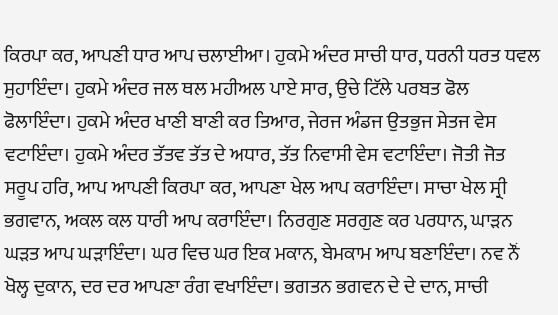ਕਿਰਪਾ ਕਰ, ਆਪਣੀ ਧਾਰ ਆਪ ਚਲਾਈਆ। ਹੁਕਮੇ ਅੰਦਰ ਸਾਚੀ ਧਾਰ, ਧਰਨੀ ਧਰਤ ਧਵਲ ਸੁਹਾਇੰਦਾ। ਹੁਕਮੇ ਅੰਦਰ ਜਲ ਥਲ ਮਹੀਅਲ ਪਾਏ ਸਾਰ, ਉਚੇ ਟਿੱਲੇ ਪਰਬਤ ਫੋਲ ਫੋਲਾਇੰਦਾ। ਹੁਕਮੇ ਅੰਦਰ ਖਾਣੀ ਬਾਣੀ ਕਰ ਤਿਆਰ, ਜੇਰਜ ਅੰਡਜ ਉਤਭੁਜ ਸੇਤਜ ਵੇਸ ਵਟਾਇੰਦਾ। ਹੁਕਮੇ ਅੰਦਰ ਤੱਤਵ ਤੱਤ ਦੇ ਅਧਾਰ, ਤੱਤ ਨਿਵਾਸੀ ਵੇਸ ਵਟਾਇੰਦਾ। ਜੋਤੀ ਜੋਤ ਸਰੂਪ ਹਰਿ, ਆਪ ਆਪਣੀ ਕਿਰਪਾ ਕਰ, ਆਪਣਾ ਖੇਲ ਆਪ ਕਰਾਇੰਦਾ। ਸਾਚਾ ਖੇਲ ਸ੍ਰੀ ਭਗਵਾਨ, ਅਕਲ ਕਲ ਧਾਰੀ ਆਪ ਕਰਾਇੰਦਾ। ਨਿਰਗੁਣ ਸਰਗੁਣ ਕਰ ਪਰਧਾਨ, ਘਾੜਨ ਘੜਤ ਆਪ ਘੜਾਇੰਦਾ। ਘਰ ਵਿਚ ਘਰ ਇਕ ਮਕਾਨ, ਬੇਮਕਾਮ ਆਪ ਬਣਾਇੰਦਾ। ਨਵ ਨੌਂ ਖੋਲ੍ਹ ਦੁਕਾਨ, ਦਰ ਦਰ ਆਪਣਾ ਰੰਗ ਵਖਾਇੰਦਾ। ਭਗਤਨ ਭਗਵਨ ਦੇ ਦੇ ਦਾਨ, ਸਾਚੀ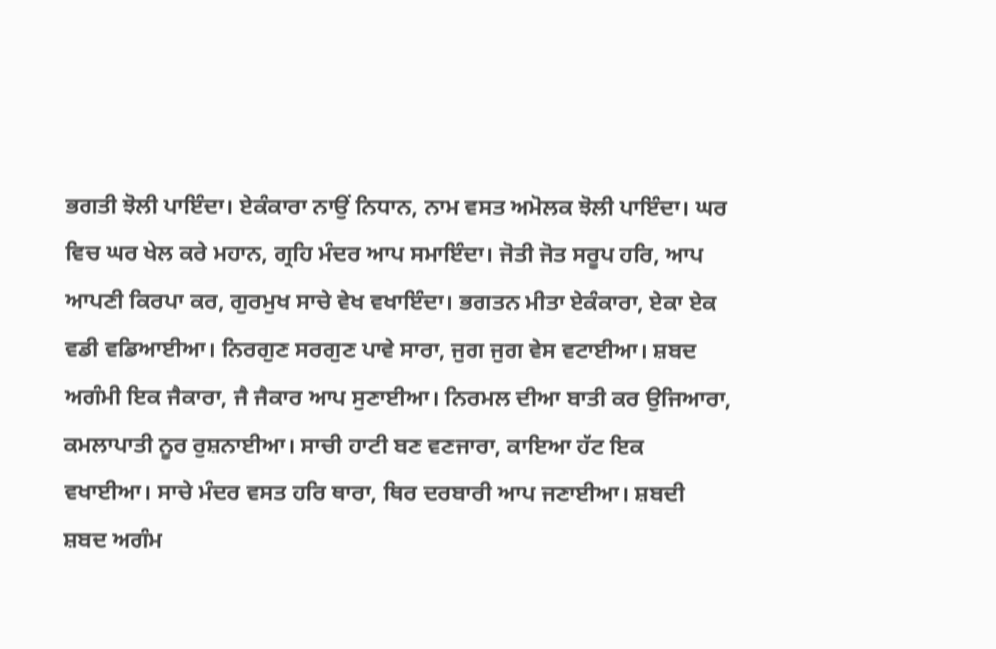ਭਗਤੀ ਝੋਲੀ ਪਾਇੰਦਾ। ਏਕੰਕਾਰਾ ਨਾਉਂ ਨਿਧਾਨ, ਨਾਮ ਵਸਤ ਅਮੋਲਕ ਝੋਲੀ ਪਾਇੰਦਾ। ਘਰ ਵਿਚ ਘਰ ਖੇਲ ਕਰੇ ਮਹਾਨ, ਗ੍ਰਹਿ ਮੰਦਰ ਆਪ ਸਮਾਇੰਦਾ। ਜੋਤੀ ਜੋਤ ਸਰੂਪ ਹਰਿ, ਆਪ ਆਪਣੀ ਕਿਰਪਾ ਕਰ, ਗੁਰਮੁਖ ਸਾਚੇ ਵੇਖ ਵਖਾਇੰਦਾ। ਭਗਤਨ ਮੀਤਾ ਏਕੰਕਾਰਾ, ਏਕਾ ਏਕ ਵਡੀ ਵਡਿਆਈਆ। ਨਿਰਗੁਣ ਸਰਗੁਣ ਪਾਵੇ ਸਾਰਾ, ਜੁਗ ਜੁਗ ਵੇਸ ਵਟਾਈਆ। ਸ਼ਬਦ ਅਗੰਮੀ ਇਕ ਜੈਕਾਰਾ, ਜੈ ਜੈਕਾਰ ਆਪ ਸੁਣਾਈਆ। ਨਿਰਮਲ ਦੀਆ ਬਾਤੀ ਕਰ ਉਜਿਆਰਾ, ਕਮਲਾਪਾਤੀ ਨੂਰ ਰੁਸ਼ਨਾਈਆ। ਸਾਚੀ ਹਾਟੀ ਬਣ ਵਣਜਾਰਾ, ਕਾਇਆ ਹੱਟ ਇਕ ਵਖਾਈਆ। ਸਾਚੇ ਮੰਦਰ ਵਸਤ ਹਰਿ ਥਾਰਾ, ਥਿਰ ਦਰਬਾਰੀ ਆਪ ਜਣਾਈਆ। ਸ਼ਬਦੀ ਸ਼ਬਦ ਅਗੰਮ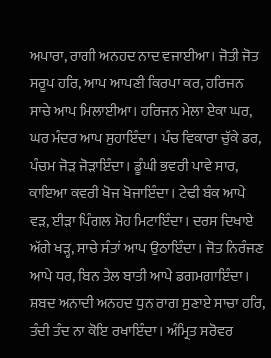ਅਪਾਰਾ, ਰਾਗੀ ਅਨਹਦ ਨਾਦ ਵਜਾਈਆ। ਜੋਤੀ ਜੋਤ ਸਰੂਪ ਹਰਿ, ਆਪ ਆਪਣੀ ਕਿਰਪਾ ਕਰ, ਹਰਿਜਨ ਸਾਚੇ ਆਪ ਮਿਲਾਈਆ। ਹਰਿਜਨ ਮੇਲਾ ਏਕਾ ਘਰ, ਘਰ ਮੰਦਰ ਆਪ ਸੁਹਾਇੰਦਾ। ਪੰਚ ਵਿਕਾਰਾ ਚੁੱਕੇ ਡਰ, ਪੰਚਮ ਜੋੜ ਜੋੜਾਇੰਦਾ। ਡੂੰਘੀ ਭਵਰੀ ਪਾਵੇ ਸਾਰ, ਕਾਇਆ ਕਵਰੀ ਖੋਜ ਖੋਜਾਇੰਦਾ। ਟੇਢੀ ਬੰਕ ਆਪੇ ਵੜ, ਈੜਾ ਪਿੰਗਲ ਮੋਹ ਮਿਟਾਇੰਦਾ। ਦਰਸ ਦਿਖਾਏ ਅੱਗੇ ਖੜ੍ਹ, ਸਾਚੇ ਸੰਤਾਂ ਆਪ ਉਠਾਇੰਦਾ। ਜੋਤ ਨਿਰੰਜਣ ਆਪੇ ਧਰ, ਬਿਨ ਤੇਲ ਬਾਤੀ ਆਪੇ ਡਗਮਗਾਇੰਦਾ। ਸ਼ਬਦ ਅਨਾਦੀ ਅਨਹਦ ਧੁਨ ਰਾਗ ਸੁਣਾਏ ਸਾਚਾ ਹਰਿ, ਤੰਦੀ ਤੰਦ ਨਾ ਕੋਇ ਰਖਾਇੰਦਾ। ਅੰਮ੍ਰਿਤ ਸਰੋਵਰ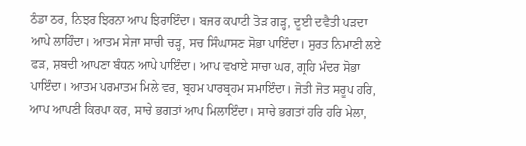ਠੰਡਾ ਠਰ, ਨਿਝਰ ਝਿਰਨਾ ਆਪ ਝਿਰਾਇੰਦਾ। ਬਜਰ ਕਪਾਟੀ ਤੋੜ ਗੜ੍ਹ, ਦੂਈ ਦਵੈਤੀ ਪੜਦਾ ਆਪੇ ਲਾਹਿੰਦਾ। ਆਤਮ ਸੇਜਾ ਸਾਚੀ ਚੜ੍ਹ, ਸਚ ਸਿੰਘਾਸਣ ਸੋਭਾ ਪਾਇੰਦਾ। ਸੁਰਤ ਨਿਮਾਣੀ ਲਏ ਫੜ, ਸ਼ਬਦੀ ਆਪਣਾ ਬੰਧਨ ਆਪੇ ਪਾਇੰਦਾ। ਆਪ ਵਖਾਏ ਸਾਚਾ ਘਰ, ਗ੍ਰਹਿ ਮੰਦਰ ਸੋਭਾ ਪਾਇੰਦਾ। ਆਤਮ ਪਰਮਾਤਮ ਮਿਲੇ ਵਰ, ਬ੍ਰਹਮ ਪਾਰਬ੍ਰਹਮ ਸਮਾਇੰਦਾ। ਜੋਤੀ ਜੋਤ ਸਰੂਪ ਹਰਿ, ਆਪ ਆਪਣੀ ਕਿਰਪਾ ਕਰ, ਸਾਚੇ ਭਗਤਾਂ ਆਪ ਮਿਲਾਇੰਦਾ। ਸਾਚੇ ਭਗਤਾਂ ਹਰਿ ਹਰਿ ਮੇਲਾ,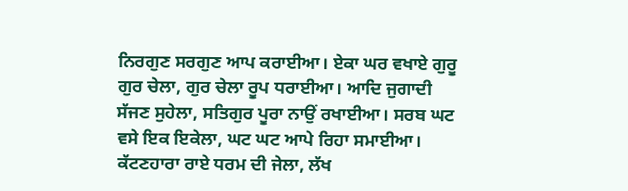ਨਿਰਗੁਣ ਸਰਗੁਣ ਆਪ ਕਰਾਈਆ। ਏਕਾ ਘਰ ਵਖਾਏ ਗੁਰੂ ਗੁਰ ਚੇਲਾ, ਗੁਰ ਚੇਲਾ ਰੂਪ ਧਰਾਈਆ। ਆਦਿ ਜੁਗਾਦੀ ਸੱਜਣ ਸੁਹੇਲਾ, ਸਤਿਗੁਰ ਪੂਰਾ ਨਾਉਂ ਰਖਾਈਆ। ਸਰਬ ਘਟ ਵਸੇ ਇਕ ਇਕੇਲਾ, ਘਟ ਘਟ ਆਪੇ ਰਿਹਾ ਸਮਾਈਆ। ਕੱਟਣਹਾਰਾ ਰਾਏ ਧਰਮ ਦੀ ਜੇਲਾ, ਲੱਖ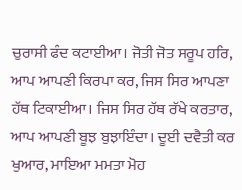ਚੁਰਾਸੀ ਫੰਦ ਕਟਾਈਆ। ਜੋਤੀ ਜੋਤ ਸਰੂਪ ਹਰਿ, ਆਪ ਆਪਣੀ ਕਿਰਪਾ ਕਰ, ਜਿਸ ਸਿਰ ਆਪਣਾ ਹੱਥ ਟਿਕਾਈਆ। ਜਿਸ ਸਿਰ ਹੱਥ ਰੱਖੇ ਕਰਤਾਰ, ਆਪ ਆਪਣੀ ਬੂਝ ਬੁਝਾਇੰਦਾ। ਦੂਈ ਦਵੈਤੀ ਕਰ ਖੁਆਰ, ਮਾਇਆ ਮਮਤਾ ਮੋਹ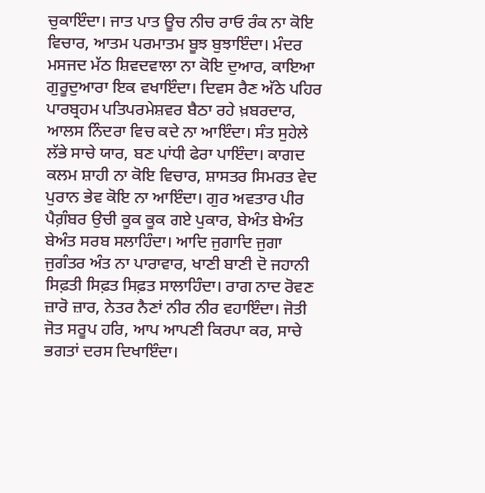ਚੁਕਾਇੰਦਾ। ਜਾਤ ਪਾਤ ਊਚ ਨੀਚ ਰਾਓ ਰੰਕ ਨਾ ਕੋਇ ਵਿਚਾਰ, ਆਤਮ ਪਰਮਾਤਮ ਬੂਝ ਬੁਝਾਇੰਦਾ। ਮੰਦਰ ਮਸਜਦ ਮੱਠ ਸ਼ਿਵਦਵਾਲਾ ਨਾ ਕੋਇ ਦੁਆਰ, ਕਾਇਆ ਗੁਰੂਦੁਆਰਾ ਇਕ ਵਖਾਇੰਦਾ। ਦਿਵਸ ਰੈਣ ਅੱਠੇ ਪਹਿਰ ਪਾਰਬ੍ਰਹਮ ਪਤਿਪਰਮੇਸ਼ਵਰ ਬੈਠਾ ਰਹੇ ਖ਼ਬਰਦਾਰ, ਆਲਸ ਨਿੰਦਰਾ ਵਿਚ ਕਦੇ ਨਾ ਆਇੰਦਾ। ਸੰਤ ਸੁਹੇਲੇ ਲੱਭੇ ਸਾਚੇ ਯਾਰ, ਬਣ ਪਾਂਧੀ ਫੇਰਾ ਪਾਇੰਦਾ। ਕਾਗਦ ਕਲਮ ਸ਼ਾਹੀ ਨਾ ਕੋਇ ਵਿਚਾਰ, ਸ਼ਾਸਤਰ ਸਿਮਰਤ ਵੇਦ ਪੁਰਾਨ ਭੇਵ ਕੋਇ ਨਾ ਆਇੰਦਾ। ਗੁਰ ਅਵਤਾਰ ਪੀਰ ਪੈਗ਼ੰਬਰ ਉਚੀ ਕੂਕ ਕੂਕ ਗਏ ਪੁਕਾਰ, ਬੇਅੰਤ ਬੇਅੰਤ ਬੇਅੰਤ ਸਰਬ ਸਲਾਹਿੰਦਾ। ਆਦਿ ਜੁਗਾਦਿ ਜੁਗਾ ਜੁਗੰਤਰ ਅੰਤ ਨਾ ਪਾਰਾਵਾਰ, ਖਾਣੀ ਬਾਣੀ ਦੋ ਜਹਾਨੀ ਸਿਫ਼ਤੀ ਸਿਫ਼ਤ ਸਿਫ਼ਤ ਸਾਲਾਹਿੰਦਾ। ਰਾਗ ਨਾਦ ਰੋਵਣ ਜ਼ਾਰੋ ਜ਼ਾਰ, ਨੇਤਰ ਨੈਣਾਂ ਨੀਰ ਨੀਰ ਵਹਾਇੰਦਾ। ਜੋਤੀ ਜੋਤ ਸਰੂਪ ਹਰਿ, ਆਪ ਆਪਣੀ ਕਿਰਪਾ ਕਰ, ਸਾਚੇ ਭਗਤਾਂ ਦਰਸ ਦਿਖਾਇੰਦਾ।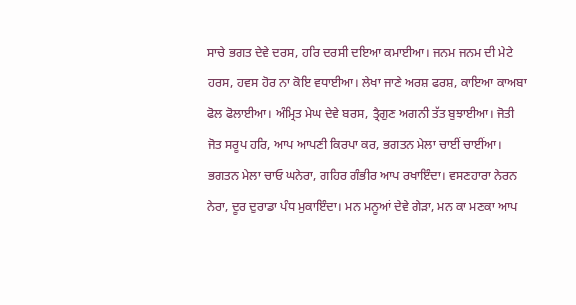ਸਾਚੇ ਭਗਤ ਦੇਵੇ ਦਰਸ, ਹਰਿ ਦਰਸੀ ਦਇਆ ਕਮਾਈਆ। ਜਨਮ ਜਨਮ ਦੀ ਮੇਟੇ ਹਰਸ, ਹਵਸ ਹੋਰ ਨਾ ਕੋਇ ਵਧਾਈਆ। ਲੇਖਾ ਜਾਣੇ ਅਰਸ਼ ਫਰਸ਼, ਕਾਇਆ ਕਾਅਬਾ ਫੋਲ ਫੋਲਾਈਆ। ਅੰਮ੍ਰਿਤ ਮੇਘ ਦੇਵੇ ਬਰਸ, ਤ੍ਰੈਗੁਣ ਅਗਨੀ ਤੱਤ ਬੁਝਾਈਆ। ਜੋਤੀ ਜੋਤ ਸਰੂਪ ਹਰਿ, ਆਪ ਆਪਣੀ ਕਿਰਪਾ ਕਰ, ਭਗਤਨ ਮੇਲਾ ਚਾਈਂ ਚਾਈਂਆ। ਭਗਤਨ ਮੇਲਾ ਚਾਓ ਘਨੇਰਾ, ਗਹਿਰ ਗੰਭੀਰ ਆਪ ਰਖਾਇੰਦਾ। ਵਸਣਹਾਰਾ ਨੇਰਨ ਨੇਰਾ, ਦੂਰ ਦੁਰਾਡਾ ਪੰਧ ਮੁਕਾਇੰਦਾ। ਮਨ ਮਨੂਆਂ ਦੇਵੇ ਗੇੜਾ, ਮਨ ਕਾ ਮਣਕਾ ਆਪ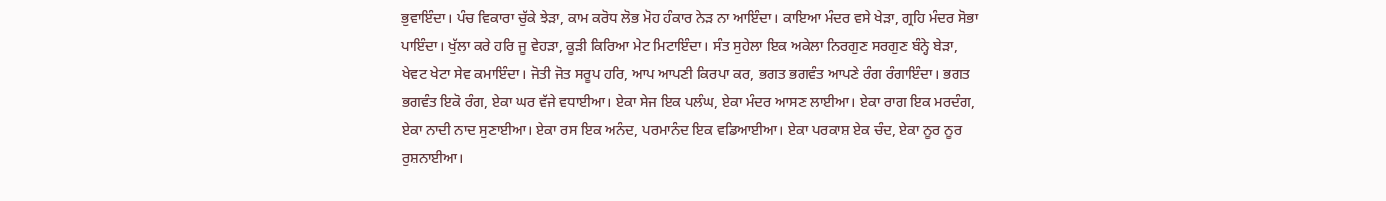ਭੁਵਾਇੰਦਾ। ਪੰਚ ਵਿਕਾਰਾ ਚੁੱਕੇ ਝੇੜਾ, ਕਾਮ ਕਰੋਧ ਲੋਭ ਮੋਹ ਹੰਕਾਰ ਨੇੜ ਨਾ ਆਇੰਦਾ। ਕਾਇਆ ਮੰਦਰ ਵਸੇ ਖੇੜਾ, ਗ੍ਰਹਿ ਮੰਦਰ ਸੋਭਾ ਪਾਇੰਦਾ। ਖੁੱਲਾ ਕਰੇ ਹਰਿ ਜੂ ਵੇਹੜਾ, ਕੂੜੀ ਕਿਰਿਆ ਮੇਟ ਮਿਟਾਇੰਦਾ। ਸੰਤ ਸੁਹੇਲਾ ਇਕ ਅਕੇਲਾ ਨਿਰਗੁਣ ਸਰਗੁਣ ਬੰਨ੍ਹੇ ਬੇੜਾ, ਖੇਵਟ ਖੇਟਾ ਸੇਵ ਕਮਾਇੰਦਾ। ਜੋਤੀ ਜੋਤ ਸਰੂਪ ਹਰਿ, ਆਪ ਆਪਣੀ ਕਿਰਪਾ ਕਰ, ਭਗਤ ਭਗਵੰਤ ਆਪਣੇ ਰੰਗ ਰੰਗਾਇੰਦਾ। ਭਗਤ ਭਗਵੰਤ ਇਕੋ ਰੰਗ, ਏਕਾ ਘਰ ਵੱਜੇ ਵਧਾਈਆ। ਏਕਾ ਸੇਜ ਇਕ ਪਲੰਘ, ਏਕਾ ਮੰਦਰ ਆਸਣ ਲਾਈਆ। ਏਕਾ ਰਾਗ ਇਕ ਮਰਦੰਗ, ਏਕਾ ਨਾਦੀ ਨਾਦ ਸੁਣਾਈਆ। ਏਕਾ ਰਸ ਇਕ ਅਨੰਦ, ਪਰਮਾਨੰਦ ਇਕ ਵਡਿਆਈਆ। ਏਕਾ ਪਰਕਾਸ਼ ਏਕ ਚੰਦ, ਏਕਾ ਨੂਰ ਨੂਰ ਰੁਸ਼ਨਾਈਆ।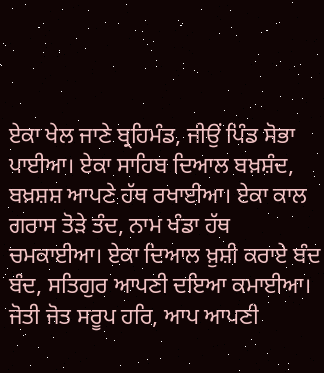ਏਕਾ ਖੇਲ ਜਾਣੇ ਬ੍ਰਹਿਮੰਡ, ਜੀਉਂ ਪਿੰਡ ਸੋਭਾ ਪਾਈਆ। ਏਕਾ ਸਾਹਿਬ ਦਿਆਲ ਬਖ਼ਸ਼ੰਦ, ਬਖ਼ਸ਼ਸ਼ ਆਪਣੇ ਹੱਥ ਰਖਾਈਆ। ਏਕਾ ਕਾਲ ਗਰਾਸ ਤੋੜੇ ਤੰਦ, ਨਾਮ ਖੰਡਾ ਹੱਥ ਚਮਕਾਈਆ। ਏਕਾ ਦਿਆਲ ਖ਼ੁਸ਼ੀ ਕਰਾਏ ਬੰਦ ਬੰਦ, ਸਤਿਗੁਰ ਆਪਣੀ ਦਇਆ ਕਮਾਈਆ। ਜੋਤੀ ਜੋਤ ਸਰੂਪ ਹਰਿ, ਆਪ ਆਪਣੀ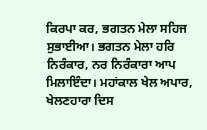ਕਿਰਪਾ ਕਰ, ਭਗਤਨ ਮੇਲਾ ਸਹਿਜ ਸੁਭਾਈਆ। ਭਗਤਨ ਮੇਲਾ ਹਰਿ ਨਿਰੰਕਾਰ, ਨਰ ਨਿਰੰਕਾਰਾ ਆਪ ਮਿਲਾਇੰਦਾ। ਮਹਾਂਕਾਲ ਖੇਲ ਅਪਾਰ, ਖੇਲਣਹਾਰਾ ਦਿਸ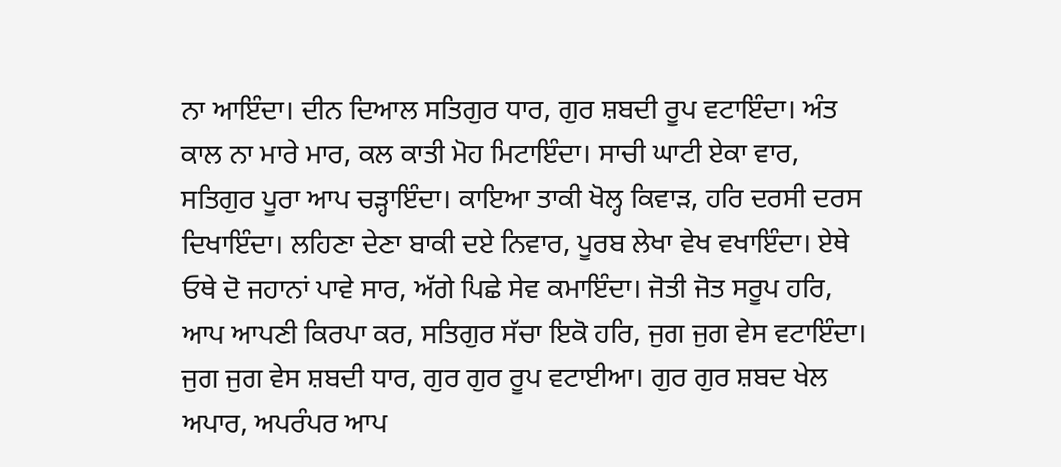ਨਾ ਆਇੰਦਾ। ਦੀਨ ਦਿਆਲ ਸਤਿਗੁਰ ਧਾਰ, ਗੁਰ ਸ਼ਬਦੀ ਰੂਪ ਵਟਾਇੰਦਾ। ਅੰਤ ਕਾਲ ਨਾ ਮਾਰੇ ਮਾਰ, ਕਲ ਕਾਤੀ ਮੋਹ ਮਿਟਾਇੰਦਾ। ਸਾਚੀ ਘਾਟੀ ਏਕਾ ਵਾਰ, ਸਤਿਗੁਰ ਪੂਰਾ ਆਪ ਚੜ੍ਹਾਇੰਦਾ। ਕਾਇਆ ਤਾਕੀ ਖੋਲ੍ਹ ਕਿਵਾੜ, ਹਰਿ ਦਰਸੀ ਦਰਸ ਦਿਖਾਇੰਦਾ। ਲਹਿਣਾ ਦੇਣਾ ਬਾਕੀ ਦਏ ਨਿਵਾਰ, ਪੂਰਬ ਲੇਖਾ ਵੇਖ ਵਖਾਇੰਦਾ। ਏਥੇ ਓਥੇ ਦੋ ਜਹਾਨਾਂ ਪਾਵੇ ਸਾਰ, ਅੱਗੇ ਪਿਛੇ ਸੇਵ ਕਮਾਇੰਦਾ। ਜੋਤੀ ਜੋਤ ਸਰੂਪ ਹਰਿ, ਆਪ ਆਪਣੀ ਕਿਰਪਾ ਕਰ, ਸਤਿਗੁਰ ਸੱਚਾ ਇਕੋ ਹਰਿ, ਜੁਗ ਜੁਗ ਵੇਸ ਵਟਾਇੰਦਾ। ਜੁਗ ਜੁਗ ਵੇਸ ਸ਼ਬਦੀ ਧਾਰ, ਗੁਰ ਗੁਰ ਰੂਪ ਵਟਾਈਆ। ਗੁਰ ਗੁਰ ਸ਼ਬਦ ਖੇਲ ਅਪਾਰ, ਅਪਰੰਪਰ ਆਪ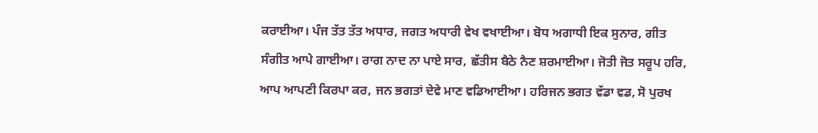ਕਰਾਈਆ। ਪੰਜ ਤੱਤ ਤੱਤ ਅਧਾਰ, ਜਗਤ ਅਧਾਰੀ ਵੇਖ ਵਖਾਈਆ। ਬੋਧ ਅਗਾਧੀ ਇਕ ਸੁਨਾਰ, ਗੀਤ ਸੰਗੀਤ ਆਪੇ ਗਾਈਆ। ਰਾਗ ਨਾਦ ਨਾ ਪਾਏ ਸਾਰ, ਛੱਤੀਸ ਬੈਠੇ ਨੈਣ ਸ਼ਰਮਾਈਆ। ਜੋਤੀ ਜੋਤ ਸਰੂਪ ਹਰਿ, ਆਪ ਆਪਣੀ ਕਿਰਪਾ ਕਰ, ਜਨ ਭਗਤਾਂ ਦੇਵੇ ਮਾਣ ਵਡਿਆਈਆ। ਹਰਿਜਨ ਭਗਤ ਵੱਡਾ ਵਡ, ਸੋ ਪੁਰਖ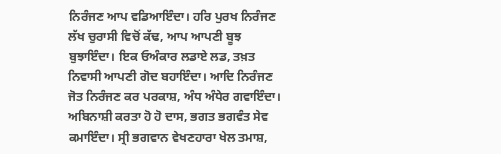ਨਿਰੰਜਣ ਆਪ ਵਡਿਆਇੰਦਾ। ਹਰਿ ਪੁਰਖ ਨਿਰੰਜਣ ਲੱਖ ਚੁਰਾਸੀ ਵਿਚੋਂ ਕੱਢ, ਆਪ ਆਪਣੀ ਬੂਝ ਬੁਝਾਇੰਦਾ। ਇਕ ਓਅੰਕਾਰ ਲਡਾਏ ਲਡ, ਤਖ਼ਤ ਨਿਵਾਸੀ ਆਪਣੀ ਗੋਦ ਬਹਾਇੰਦਾ। ਆਦਿ ਨਿਰੰਜਣ ਜੋਤ ਨਿਰੰਜਣ ਕਰ ਪਰਕਾਸ਼, ਅੰਧ ਅੰਧੇਰ ਗਵਾਇੰਦਾ। ਅਬਿਨਾਸ਼ੀ ਕਰਤਾ ਹੋ ਹੋ ਦਾਸ, ਭਗਤ ਭਗਵੰਤ ਸੇਵ ਕਮਾਇੰਦਾ। ਸ੍ਰੀ ਭਗਵਾਨ ਵੇਖਣਹਾਰਾ ਖੇਲ ਤਮਾਸ਼,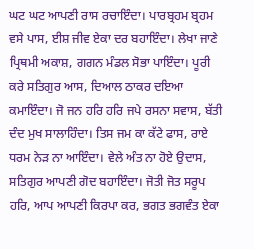ਘਟ ਘਟ ਆਪਣੀ ਰਾਸ ਰਚਾਇੰਦਾ। ਪਾਰਬ੍ਰਹਮ ਬ੍ਰਹਮ ਵਸੇ ਪਾਸ, ਈਸ਼ ਜੀਵ ਏਕਾ ਦਰ ਬਹਾਇੰਦਾ। ਲੇਖਾ ਜਾਣੇ ਪ੍ਰਿਥਮੀ ਅਕਾਸ਼, ਗਗਨ ਮੰਡਲ ਸੋਭਾ ਪਾਇੰਦਾ। ਪੂਰੀ ਕਰੇ ਸਤਿਗੁਰ ਆਸ, ਦਿਆਲ ਠਾਕਰ ਦਇਆ ਕਮਾਇੰਦਾ। ਜੋ ਜਨ ਹਰਿ ਹਰਿ ਜਪੇ ਰਸਨਾ ਸਵਾਸ, ਬੱਤੀ ਦੰਦ ਮੁਖ ਸਾਲਾਹਿੰਦਾ। ਤਿਸ ਜਮ ਕਾ ਕੱਟੇ ਫਾਸ, ਰਾਏ ਧਰਮ ਨੇੜ ਨਾ ਆਇੰਦਾ। ਵੇਲੇ ਅੰਤ ਨਾ ਹੋਏ ਉਦਾਸ, ਸਤਿਗੁਰ ਆਪਣੀ ਗੋਦ ਬਹਾਇੰਦਾ। ਜੋਤੀ ਜੋਤ ਸਰੂਪ ਹਰਿ, ਆਪ ਆਪਣੀ ਕਿਰਪਾ ਕਰ, ਭਗਤ ਭਗਵੰਤ ਏਕਾ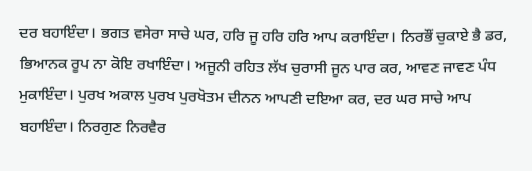ਦਰ ਬਹਾਇੰਦਾ। ਭਗਤ ਵਸੇਰਾ ਸਾਚੇ ਘਰ, ਹਰਿ ਜੂ ਹਰਿ ਹਰਿ ਆਪ ਕਰਾਇੰਦਾ। ਨਿਰਭੌਂ ਚੁਕਾਏ ਭੈ ਡਰ, ਭਿਆਨਕ ਰੂਪ ਨਾ ਕੋਇ ਰਖਾਇੰਦਾ। ਅਜੂਨੀ ਰਹਿਤ ਲੱਖ ਚੁਰਾਸੀ ਜੂਨ ਪਾਰ ਕਰ, ਆਵਣ ਜਾਵਣ ਪੰਧ ਮੁਕਾਇੰਦਾ। ਪੁਰਖ ਅਕਾਲ ਪੁਰਖ ਪੁਰਖੋਤਮ ਦੀਨਨ ਆਪਣੀ ਦਇਆ ਕਰ, ਦਰ ਘਰ ਸਾਚੇ ਆਪ ਬਹਾਇੰਦਾ। ਨਿਰਗੁਣ ਨਿਰਵੈਰ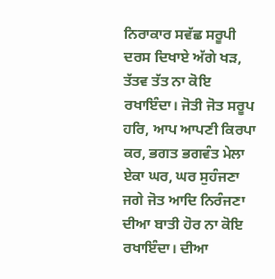ਨਿਰਾਕਾਰ ਸਵੱਛ ਸਰੂਪੀ ਦਰਸ ਦਿਖਾਏ ਅੱਗੇ ਖੜ, ਤੱਤਵ ਤੱਤ ਨਾ ਕੋਇ ਰਖਾਇੰਦਾ। ਜੋਤੀ ਜੋਤ ਸਰੂਪ ਹਰਿ, ਆਪ ਆਪਣੀ ਕਿਰਪਾ ਕਰ, ਭਗਤ ਭਗਵੰਤ ਮੇਲਾ ਏਕਾ ਘਰ, ਘਰ ਸੁਹੰਜਣਾ ਜਗੇ ਜੋਤ ਆਦਿ ਨਿਰੰਜਣਾ ਦੀਆ ਬਾਤੀ ਹੋਰ ਨਾ ਕੋਇ ਰਖਾਇੰਦਾ। ਦੀਆ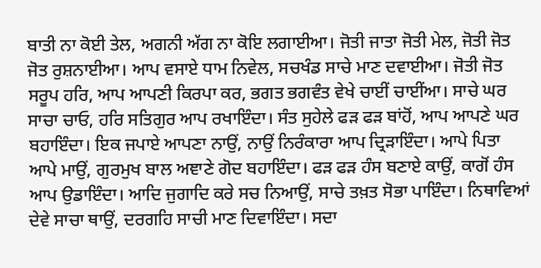ਬਾਤੀ ਨਾ ਕੋਈ ਤੇਲ, ਅਗਨੀ ਅੱਗ ਨਾ ਕੋਇ ਲਗਾਈਆ। ਜੋਤੀ ਜਾਤਾ ਜੋਤੀ ਮੇਲ, ਜੋਤੀ ਜੋਤ ਜੋਤ ਰੁਸ਼ਨਾਈਆ। ਆਪ ਵਸਾਏ ਧਾਮ ਨਿਵੇਲ, ਸਚਖੰਡ ਸਾਚੇ ਮਾਣ ਦਵਾਈਆ। ਜੋਤੀ ਜੋਤ ਸਰੂਪ ਹਰਿ, ਆਪ ਆਪਣੀ ਕਿਰਪਾ ਕਰ, ਭਗਤ ਭਗਵੰਤ ਵੇਖੇ ਚਾਈਂ ਚਾਈਂਆ। ਸਾਚੇ ਘਰ ਸਾਚਾ ਚਾਓ, ਹਰਿ ਸਤਿਗੁਰ ਆਪ ਰਖਾਇੰਦਾ। ਸੰਤ ਸੁਹੇਲੇ ਫੜ ਫੜ ਬਾਂਹੋਂ, ਆਪ ਆਪਣੇ ਘਰ ਬਹਾਇੰਦਾ। ਇਕ ਜਪਾਏ ਆਪਣਾ ਨਾਉਂ, ਨਾਉਂ ਨਿਰੰਕਾਰਾ ਆਪ ਦ੍ਰਿੜਾਇੰਦਾ। ਆਪੇ ਪਿਤਾ ਆਪੇ ਮਾਉਂ, ਗੁਰਮੁਖ ਬਾਲ ਅਞਾਣੇ ਗੋਦ ਬਹਾਇੰਦਾ। ਫੜ ਫੜ ਹੰਸ ਬਣਾਏ ਕਾਉਂ, ਕਾਗੋਂ ਹੰਸ ਆਪ ਉਡਾਇੰਦਾ। ਆਦਿ ਜੁਗਾਦਿ ਕਰੇ ਸਚ ਨਿਆਉਂ, ਸਾਚੇ ਤਖ਼ਤ ਸੋਭਾ ਪਾਇੰਦਾ। ਨਿਥਾਵਿਆਂ ਦੇਵੇ ਸਾਚਾ ਥਾਉਂ, ਦਰਗਹਿ ਸਾਚੀ ਮਾਣ ਦਿਵਾਇੰਦਾ। ਸਦਾ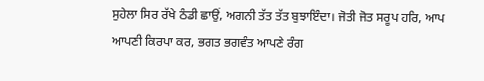ਸੁਹੇਲਾ ਸਿਰ ਰੱਖੇ ਠੰਡੀ ਛਾਉਂ, ਅਗਨੀ ਤੱਤ ਤੱਤ ਬੁਝਾਇੰਦਾ। ਜੋਤੀ ਜੋਤ ਸਰੂਪ ਹਰਿ, ਆਪ ਆਪਣੀ ਕਿਰਪਾ ਕਰ, ਭਗਤ ਭਗਵੰਤ ਆਪਣੇ ਰੰਗ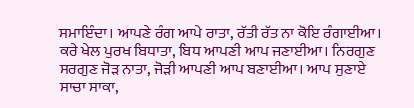ਸਮਾਇੰਦਾ। ਆਪਣੇ ਰੰਗ ਆਪੇ ਰਾਤਾ, ਰੱਤੀ ਰੱਤ ਨਾ ਕੋਇ ਰੰਗਾਈਆ। ਕਰੇ ਖੇਲ ਪੁਰਖ ਬਿਧਾਤਾ, ਬਿਧ ਆਪਣੀ ਆਪ ਜਣਾਈਆ। ਨਿਰਗੁਣ ਸਰਗੁਣ ਜੋੜ ਨਾਤਾ, ਜੋੜੀ ਆਪਣੀ ਆਪ ਬਣਾਈਆ। ਆਪ ਸੁਣਾਏ ਸਾਚਾ ਸਾਕਾ,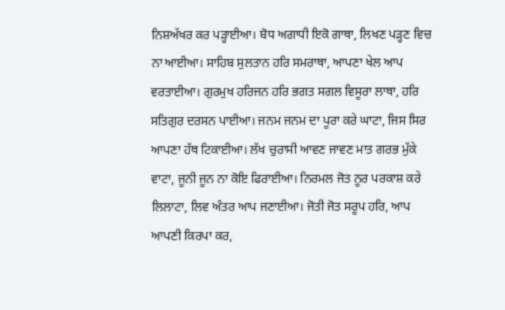ਨਿਸ਼ਅੱਖਰ ਕਰ ਪੜ੍ਹਾਈਆ। ਬੋਧ ਅਗਾਧੀ ਇਕੋ ਗਾਥਾ, ਲਿਖਣ ਪੜ੍ਹਣ ਵਿਚ ਨਾ ਆਈਆ। ਸਾਹਿਬ ਸੁਲਤਾਨ ਹਰਿ ਸਮਰਾਥਾ, ਆਪਣਾ ਖੇਲ ਆਪ ਵਰਤਾਈਆ। ਗੁਰਮੁਖ ਹਰਿਜਨ ਹਰਿ ਭਗਤ ਸਗਲ ਵਿਸੂਰਾ ਲਾਥਾ, ਹਰਿ ਸਤਿਗੁਰ ਦਰਸਨ ਪਾਈਆ। ਜਨਮ ਜਨਮ ਦਾ ਪੂਰਾ ਕਰੇ ਘਾਟਾ, ਜਿਸ ਸਿਰ ਆਪਣਾ ਹੱਥ ਟਿਕਾਈਆ। ਲੱਖ ਚੁਰਾਸੀ ਆਵਣ ਜਾਵਣ ਮਾਤ ਗਰਭ ਮੁੱਕੇ ਵਾਟਾ, ਜੂਨੀ ਜੂਨ ਨਾ ਕੋਇ ਫਿਰਾਈਆ। ਨਿਰਮਲ ਜੋਤ ਨੂਰ ਪਰਕਾਸ਼ ਕਰੇ ਲਿਲਾਟਾ, ਲਿਵ ਅੰਤਰ ਆਪ ਜਣਾਈਆ। ਜੋਤੀ ਜੋਤ ਸਰੂਪ ਹਰਿ, ਆਪ ਆਪਣੀ ਕਿਰਪਾ ਕਰ,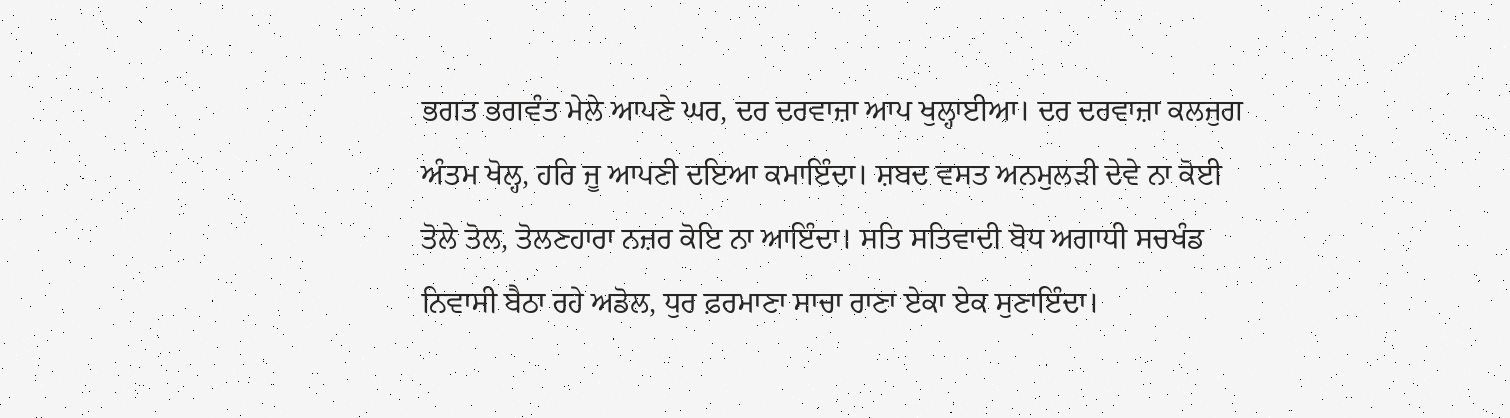ਭਗਤ ਭਗਵੰਤ ਮੇਲੇ ਆਪਣੇ ਘਰ, ਦਰ ਦਰਵਾਜ਼ਾ ਆਪ ਖੁਲ੍ਹਾਈਆ। ਦਰ ਦਰਵਾਜ਼ਾ ਕਲਜੁਗ ਅੰਤਮ ਖੋਲ੍ਹ, ਹਰਿ ਜੂ ਆਪਣੀ ਦਇਆ ਕਮਾਇੰਦਾ। ਸ਼ਬਦ ਵਸਤ ਅਨਮੁਲੜੀ ਦੇਵੇ ਨਾ ਕੋਈ ਤੋਲੇ ਤੋਲ, ਤੋਲਣਹਾਰਾ ਨਜ਼ਰ ਕੋਇ ਨਾ ਆਇੰਦਾ। ਸਤਿ ਸਤਿਵਾਦੀ ਬੋਧ ਅਗਾਧੀ ਸਚਖੰਡ ਨਿਵਾਸੀ ਬੈਠਾ ਰਹੇ ਅਡੋਲ, ਧੁਰ ਫ਼ਰਮਾਣਾ ਸਾਚਾ ਰਾਣਾ ਏਕਾ ਏਕ ਸੁਣਾਇੰਦਾ।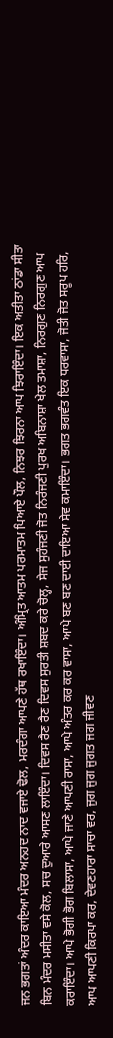ਜਨ ਭਗਤਾਂ ਅੰਦਰ ਕਾਇਆ ਮੰਦਰ ਅਨਹਦ ਨਾਦ ਵਜਾਏ ਢੋਲ, ਮਰਦੰਗਾ ਆਪਣੇ ਹੱਥ ਰਖਾਇੰਦਾ। ਅੰਮ੍ਰਿਤ ਆਤਮ ਪਰਮਾਤਮ ਪਿਆਏ ਪੌਲ, ਨਿਝਰ ਝਿਰਨਾ ਆਪ ਝਿਰਾਇੰਦਾ। ਇਕ ਅਤੀਤਾ ਠਾਂਡਾ ਸੀਤਾ ਬਿਨ ਮੰਦਰ ਮਸੀਤਾ ਵਸੇ ਕੋਲ, ਸਚ ਦੁਆਰੇ ਆਸਣ ਲਾਇੰਦਾ। ਦਿਵਸ ਰੈਣ ਰੈਣ ਦਿਵਸ ਸੁਰਤੀ ਸ਼ਬਦ ਕਰੇ ਚੋਲ੍ਹ, ਸੇਜ ਸੁਹੰਜਣੀ ਜੋਤ ਨਿਰੰਜਣੀ ਪੁਰਖ ਅਬਿਨਾਸ਼ਾ ਖੇਲ ਤਮਾਸ਼ਾ, ਨਿਰਗੁਣ ਨਿਰਗੁਣ ਆਪ ਕਰਾਇੰਦਾ। ਆਪੇ ਭੋਗੀ ਭੋਗ ਬਿਲਾਸਾ, ਆਪੇ ਜਾਣੇ ਆਪਣੀ ਰਾਸਾ, ਆਪੇ ਅੰਤਰ ਕਰ ਕਰ ਵਾਸਾ, ਆਪੇ ਬਣ ਬਣ ਦਾਈ ਦਾਇਆ ਸੇਵ ਕਮਾਇੰਦਾ। ਭਗਤ ਭਗਵੰਤ ਇਕ ਧਰਵਾਸਾ, ਜੋਤੀ ਜੋਤ ਸਰੂਪ ਹਰਿ, ਆਪ ਆਪਣੀ ਕਿਰਪਾ ਕਰ, ਦੇਵਣਹਾਰਾ ਸਾਚਾ ਵਰ, ਜੁਗ ਜੁਗ ਜੁਗਤ ਜਗ ਜੀਵਣ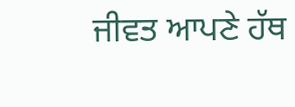ਜੀਵਤ ਆਪਣੇ ਹੱਥ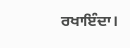ਰਖਾਇੰਦਾ।